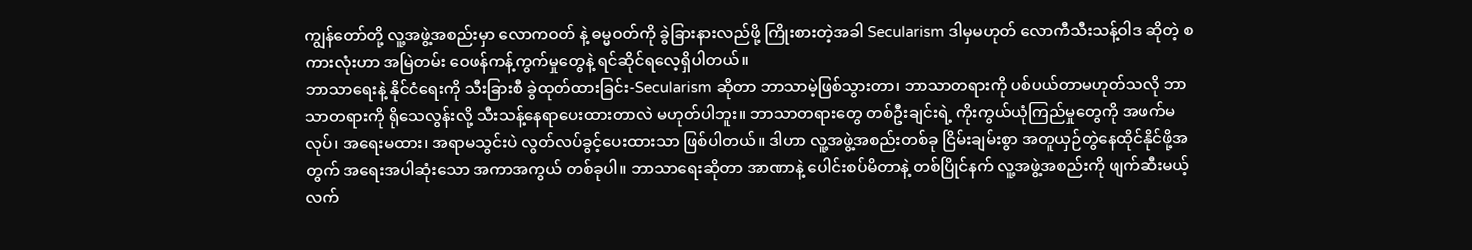ကျွန်တော်တို့ လူ့အဖွဲ့အစည်းမှာ လောကဝတ် နဲ့ ဓမ္မဝတ်ကို ခွဲခြားနားလည်ဖို့ ကြိုးစားတဲ့အခါ Secularism ဒါမှမဟုတ် လောကီသီးသန့်ဝါဒ ဆိုတဲ့ စကားလုံးဟာ အမြဲတမ်း ဝေဖန်ကန့်ကွက်မှုတွေနဲ့ ရင်ဆိုင်ရလေ့ရှိပါတယ်။
ဘာသာရေးနဲ့ နိုင်ငံရေးကို သီးခြားစီ ခွဲထုတ်ထားခြင်း-Secularism ဆိုတာ ဘာသာမဲ့ဖြစ်သွားတာ၊ ဘာသာတရားကို ပစ်ပယ်တာမဟုတ်သလို ဘာသာတရားကို ရိုသေလွန်းလို့ သီးသန့်နေရာပေးထားတာလဲ မဟုတ်ပါဘူး။ ဘာသာတရားတွေ တစ်ဦးချင်းရဲ့ ကိုးကွယ်ယုံကြည်မှုတွေကို အဖက်မလုပ်၊ အရေးမထား၊ အရာမသွင်းပဲ လွတ်လပ်ခွင့်ပေးထားသာ ဖြစ်ပါတယ်။ ဒါဟာ လူ့အဖွဲ့အစည်းတစ်ခု ငြိမ်းချမ်းစွာ အတူယှဉ်တွဲနေထိုင်နိုင်ဖို့အတွက် အရေးအပါဆုံးသော အကာအကွယ် တစ်ခုပါ။ ဘာသာရေးဆိုတာ အာဏာနဲ့ ပေါင်းစပ်မိတာနဲ့ တစ်ပြိုင်နက် လူ့အဖွဲ့အစည်းကို ဖျက်ဆီးမယ့် လက်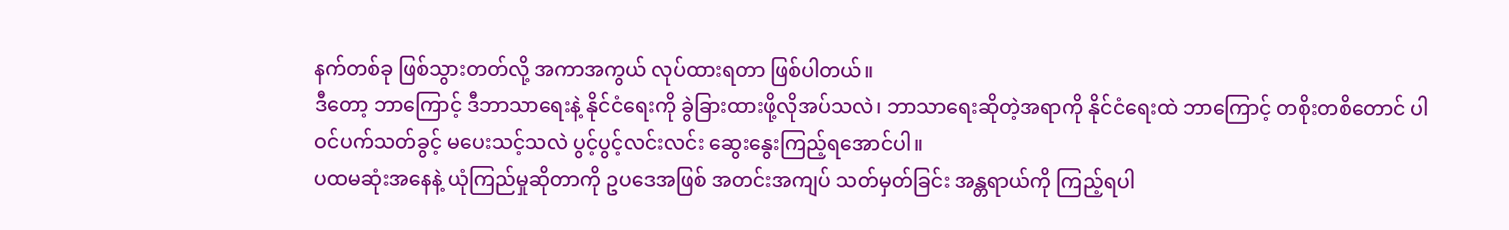နက်တစ်ခု ဖြစ်သွားတတ်လို့ အကာအကွယ် လုပ်ထားရတာ ဖြစ်ပါတယ်။
ဒီတော့ ဘာကြောင့် ဒီဘာသာရေးနဲ့ နိုင်ငံရေးကို ခွဲခြားထားဖို့လိုအပ်သလဲ၊ ဘာသာရေးဆိုတဲ့အရာကို နိုင်ငံရေးထဲ ဘာကြောင့် တစိုးတစိတောင် ပါဝင်ပက်သတ်ခွင့် မပေးသင့်သလဲ ပွင့်ပွင့်လင်းလင်း ဆွေးနွေးကြည့်ရအောင်ပါ။
ပထမဆုံးအနေနဲ့ ယုံကြည်မှုဆိုတာကို ဥပဒေအဖြစ် အတင်းအကျပ် သတ်မှတ်ခြင်း အန္တရာယ်ကို ကြည့်ရပါ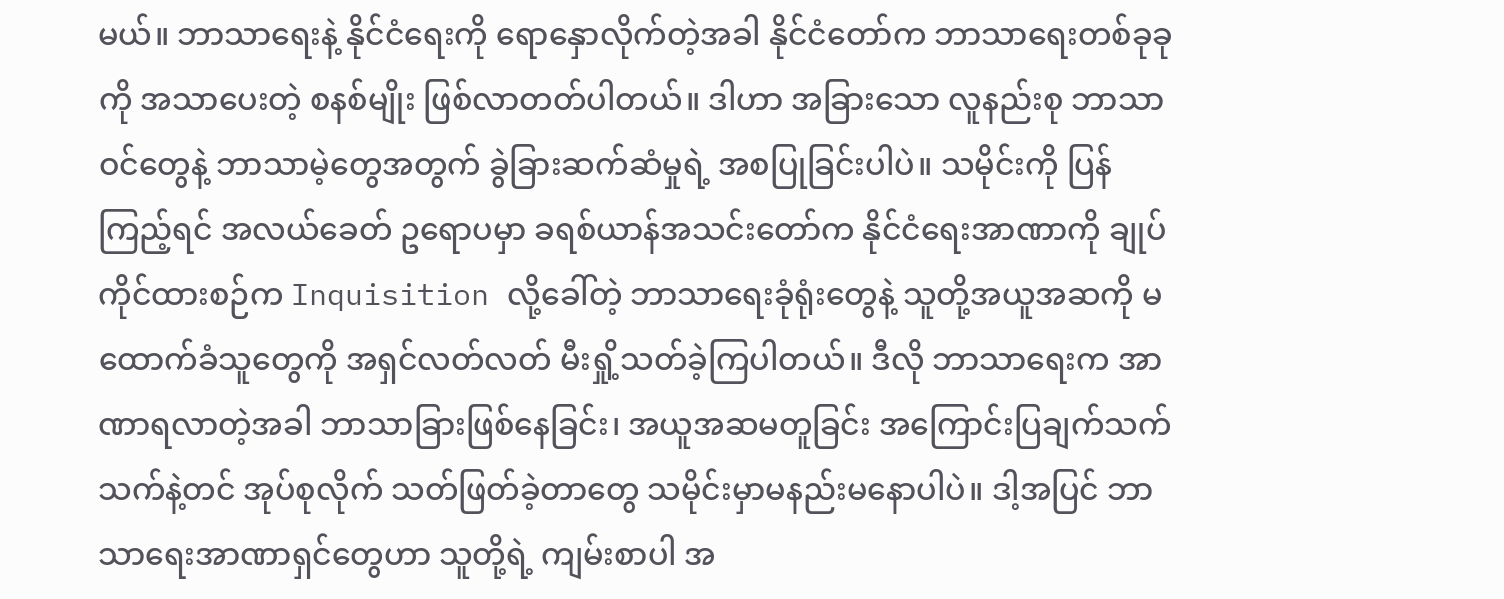မယ်။ ဘာသာရေးနဲ့ နိုင်ငံရေးကို ရောနှောလိုက်တဲ့အခါ နိုင်ငံတော်က ဘာသာရေးတစ်ခုခုကို အသာပေးတဲ့ စနစ်မျိုး ဖြစ်လာတတ်ပါတယ်။ ဒါဟာ အခြားသော လူနည်းစု ဘာသာဝင်တွေနဲ့ ဘာသာမဲ့တွေအတွက် ခွဲခြားဆက်ဆံမှုရဲ့ အစပြုခြင်းပါပဲ။ သမိုင်းကို ပြန်ကြည့်ရင် အလယ်ခေတ် ဥရောပမှာ ခရစ်ယာန်အသင်းတော်က နိုင်ငံရေးအာဏာကို ချုပ်ကိုင်ထားစဉ်က Inquisition လို့ခေါ်တဲ့ ဘာသာရေးခုံရုံးတွေနဲ့ သူတို့အယူအဆကို မထောက်ခံသူတွေကို အရှင်လတ်လတ် မီးရှို့သတ်ခဲ့ကြပါတယ်။ ဒီလို ဘာသာရေးက အာဏာရလာတဲ့အခါ ဘာသာခြားဖြစ်နေခြင်း၊ အယူအဆမတူခြင်း အကြောင်းပြချက်သက်သက်နဲ့တင် အုပ်စုလိုက် သတ်ဖြတ်ခဲ့တာတွေ သမိုင်းမှာမနည်းမနောပါပဲ။ ဒါ့အပြင် ဘာသာရေးအာဏာရှင်တွေဟာ သူတို့ရဲ့ ကျမ်းစာပါ အ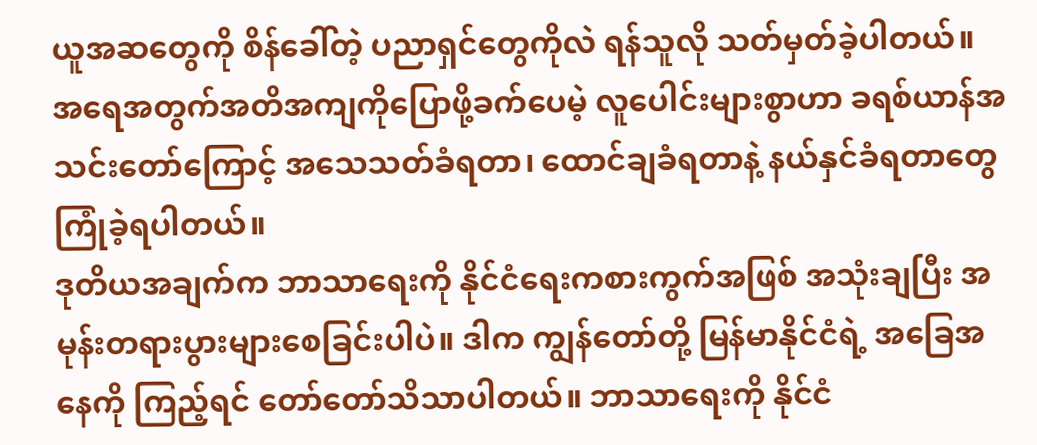ယူအဆတွေကို စိန်ခေါ်တဲ့ ပညာရှင်တွေကိုလဲ ရန်သူလို သတ်မှတ်ခဲ့ပါတယ်။ အရေအတွက်အတိအကျကိုပြောဖို့ခက်ပေမဲ့ လူပေါင်းများစွာဟာ ခရစ်ယာန်အသင်းတော်ကြောင့် အသေသတ်ခံရတာ၊ ထောင်ချခံရတာနဲ့ နယ်နှင်ခံရတာတွေ ကြုံခဲ့ရပါတယ်။
ဒုတိယအချက်က ဘာသာရေးကို နိုင်ငံရေးကစားကွက်အဖြစ် အသုံးချပြီး အမုန်းတရားပွားများစေခြင်းပါပဲ။ ဒါက ကျွန်တော်တို့ မြန်မာနိုင်ငံရဲ့ အခြေအနေကို ကြည့်ရင် တော်တော်သိသာပါတယ်။ ဘာသာရေးကို နိုင်ငံ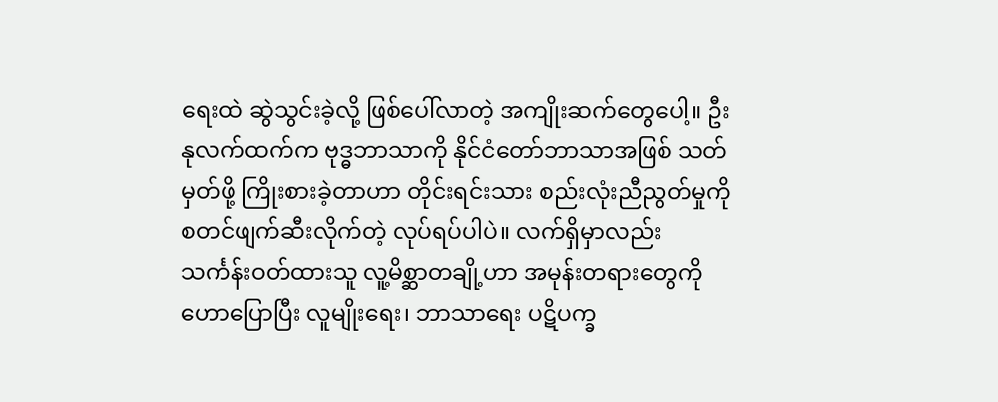ရေးထဲ ဆွဲသွင်းခဲ့လို့ ဖြစ်ပေါ်လာတဲ့ အကျိုးဆက်တွေပေါ့။ ဦးနုလက်ထက်က ဗုဒ္ဓဘာသာကို နိုင်ငံတော်ဘာသာအဖြစ် သတ်မှတ်ဖို့ ကြိုးစားခဲ့တာဟာ တိုင်းရင်းသား စည်းလုံးညီညွတ်မှုကို စတင်ဖျက်ဆီးလိုက်တဲ့ လုပ်ရပ်ပါပဲ။ လက်ရှိမှာလည်း သင်္ကန်းဝတ်ထားသူ လူ့မိစ္ဆာတချို့ဟာ အမုန်းတရားတွေကို ဟောပြောပြီး လူမျိုးရေး၊ ဘာသာရေး ပဋိပက္ခ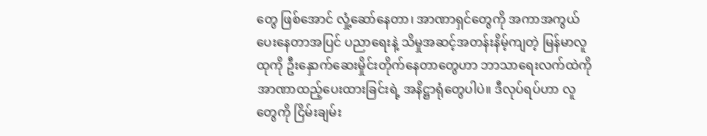တွေ ဖြစ်အောင် လှုံ့ဆော်နေတာ၊ အာဏာရှင်တွေကို အကာအကွယ်ပေးနေတာအပြင် ပညာရေးနဲ့ သိမှုအဆင့်အတန်းနိမ့်ကျတဲ့ မြန်မာလူထုကို ဦးနှောက်ဆေးမှိုင်းတိုက်နေတာတွေဟာ ဘာသာရေးလက်ထဲကို အာဏာထည့်ပေးထားခြင်းရဲ့ အနိဋ္ဌာရုံတွေပါပဲ။ ဒီလုပ်ရပ်ဟာ လူတွေကို ငြိမ်းချမ်း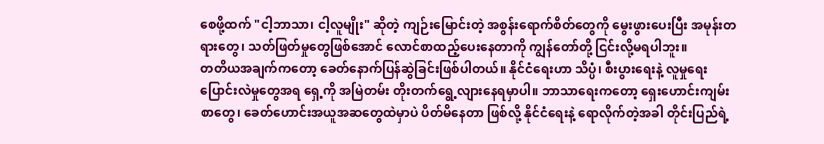စေဖို့ထက် "ငါ့ဘာသာ၊ ငါ့လူမျိုး" ဆိုတဲ့ ကျဉ်းမြောင်းတဲ့ အစွန်းရောက်စိတ်တွေကို မွေးဖွားပေးပြီး အမုန်းတရားတွေ၊ သတ်ဖြတ်မှုတွေဖြစ်အောင် လောင်စာထည့်ပေးနေတာကို ကျွန်တော်တို့ ငြင်းလို့မရပါဘူး။
တတိယအချက်ကတော့ ခေတ်နောက်ပြန်ဆွဲခြင်းဖြစ်ပါတယ်။ နိုင်ငံရေးဟာ သိပ္ပံ၊ စီးပွားရေးနဲ့ လူမှုရေး ပြောင်းလဲမှုတွေအရ ရှေ့ကို အမြဲတမ်း တိုးတက်ရွေ့လျားနေရမှာပါ။ ဘာသာရေးကတော့ ရှေးဟောင်းကျမ်းစာတွေ၊ ခေတ်ဟောင်းအယူအဆတွေထဲမှာပဲ ပိတ်မိနေတာ ဖြစ်လို့ နိုင်ငံရေးနဲ့ ရောလိုက်တဲ့အခါ တိုင်းပြည်ရဲ့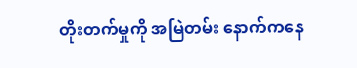တိုးတက်မှုကို အမြဲတမ်း နောက်ကနေ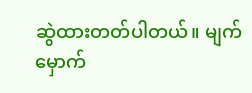ဆွဲထားတတ်ပါတယ်။ မျက်မှောက်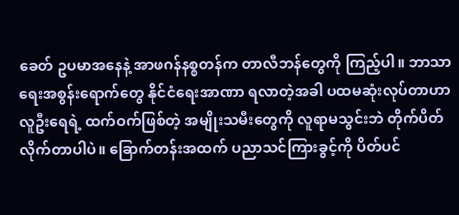ခေတ် ဥပမာအနေနဲ့ အာဖဂန်နစ္စတန်က တာလီဘန်တွေကို ကြည့်ပါ။ ဘာသာရေးအစွန်းရောက်တွေ နိုင်ငံရေးအာဏာ ရလာတဲ့အခါ ပထမဆုံးလုပ်တာဟာ လူဦးရေရဲ့ ထက်ဝက်ဖြစ်တဲ့ အမျိုးသမီးတွေကို လူရာမသွင်းဘဲ တိုက်ပိတ်လိုက်တာပါပဲ။ ခြောက်တန်းအထက် ပညာသင်ကြားခွင့်ကို ပိတ်ပင်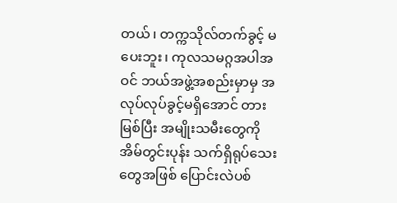တယ်၊ တက္ကသိုလ်တက်ခွင့် မပေးဘူး၊ ကုလသမဂ္ဂအပါအဝင် ဘယ်အဖွဲ့အစည်းမှာမှ အလုပ်လုပ်ခွင့်မရှိအောင် တားမြစ်ပြီး အမျိုးသမီးတွေကို အိမ်တွင်းပုန်း သက်ရှိရုပ်သေးတွေအဖြစ် ပြောင်းလဲပစ်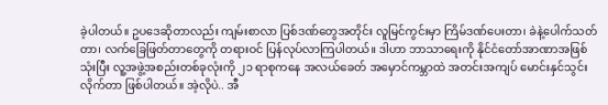ခဲ့ပါတယ်။ ဥပဒေဆိုတာလည်း ကျမ်းစာလာ ပြစ်ဒဏ်တွေအတိုင်း လူမြင်ကွင်းမှာ ကြိမ်ဒဏ်ပေးတာ၊ ခဲနဲ့ပေါက်သတ်တာ၊ လက်ခြေဖြတ်တာတွေကို တရားဝင် ပြန်လုပ်လာကြပါတယ်။ ဒါဟာ ဘာသာရေးကို နိုင်ငံတော်အာဏာအဖြစ် သုံးပြီး လူ့အဖွဲ့အစည်းတစ်ခုလုံးကို ၂၁ ရာစုကနေ အလယ်ခေတ် အမှောင်ကမ္ဘာထဲ အတင်းအကျပ် မောင်းနှင်သွင်းလိုက်တာ ဖြစ်ပါတယ်။ အဲ့လိုပဲ.. အီ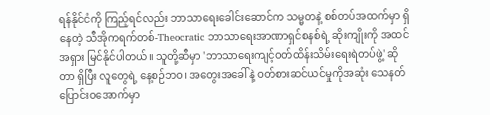ရန်နိုင်ငံကို ကြည့်ရင်လည်း ဘာသာရေးခေါင်းဆောင်က သမ္မတနဲ့ စစ်တပ်အထက်မှာ ရှိနေတဲ့ သီအိုကရက်တစ်-Theocratic ဘာသာရေးအာဏာရှင်စနစ်ရဲ့ ဆိုးကျိုးကို အထင်အရှား မြင်နိုင်ပါတယ်။ သူတို့ဆီမှာ 'ဘာသာရေးကျင့်ဝတ်ထိန်းသိမ်းရေးရဲတပ်ဖွဲ့' ဆိုတာ ရှိပြီး လူတွေရဲ့ နေ့စဉ်ဘဝ၊ အတွေးအခေါ်နဲ့ ဝတ်စားဆင်ယင်မှုကိုအဆုံး သေနတ်ပြောင်းဝအောက်မှာ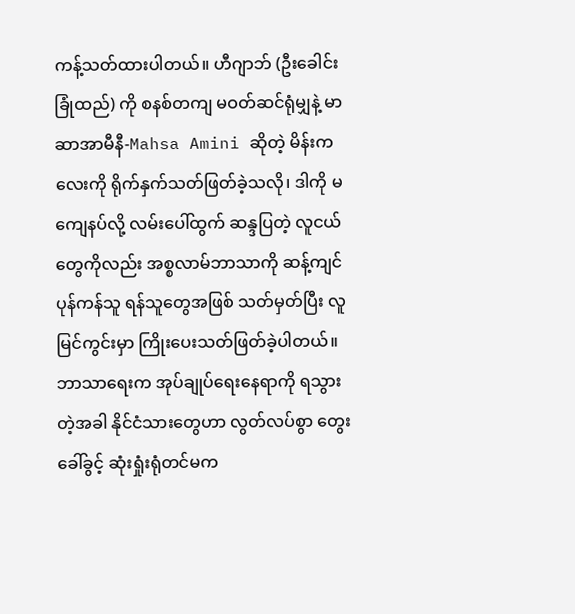ကန့်သတ်ထားပါတယ်။ ဟီဂျာဘ် (ဦးခေါင်းခြုံထည်) ကို စနစ်တကျ မဝတ်ဆင်ရုံမျှနဲ့ မာဆာအာမီနီ-Mahsa Amini ဆိုတဲ့ မိန်းကလေးကို ရိုက်နှက်သတ်ဖြတ်ခဲ့သလို၊ ဒါကို မကျေနပ်လို့ လမ်းပေါ်ထွက် ဆန္ဒပြတဲ့ လူငယ်တွေကိုလည်း အစ္စလာမ်ဘာသာကို ဆန့်ကျင်ပုန်ကန်သူ ရန်သူတွေအဖြစ် သတ်မှတ်ပြီး လူမြင်ကွင်းမှာ ကြိုးပေးသတ်ဖြတ်ခဲ့ပါတယ်။ ဘာသာရေးက အုပ်ချုပ်ရေးနေရာကို ရသွားတဲ့အခါ နိုင်ငံသားတွေဟာ လွတ်လပ်စွာ တွေးခေါ်ခွင့် ဆုံးရှုံးရုံတင်မက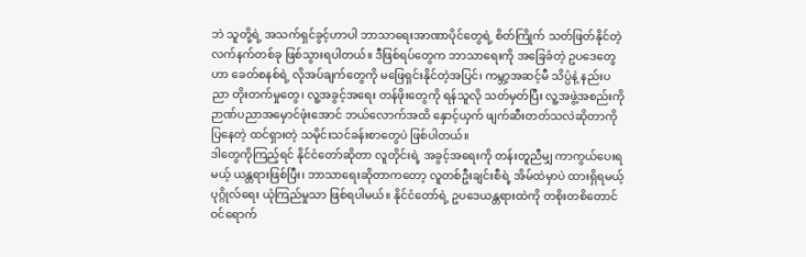ဘဲ သူတို့ရဲ့ အသက်ရှင်ခွင့်ဟာပါ ဘာသာရေးအာဏာပိုင်တွေရဲ့ စိတ်ကြိုက် သတ်ဖြတ်နိုင်တဲ့ လက်နက်တစ်ခု ဖြစ်သွားရပါတယ်။ ဒီဖြစ်ရပ်တွေက ဘာသာရေးကို အခြေခံတဲ့ ဥပဒေတွေဟာ ခေတ်စနစ်ရဲ့ လိုအပ်ချက်တွေကို မဖြေရှင်းနိုင်တဲ့အပြင်၊ ကမ္ဘာ့အဆင့်မီ သိပ္ပံနဲ့ နည်းပညာ တိုးတက်မှုတွေ၊ လူ့အခွင့်အရေး တန်ဖိုးတွေကို ရန်သူလို သတ်မှတ်ပြီး လူ့အဖွဲ့အစည်းကို ဉာဏ်ပညာအမှောင်ဖုံးအောင် ဘယ်လောက်အထိ နှောင့်ယှက် ဖျက်ဆီးတတ်သလဲဆိုတာကို ပြနေတဲ့ ထင်ရှားတဲ့ သမိုင်းသင်ခန်းစာတွေပဲ ဖြစ်ပါတယ်။
ဒါတွေကိုကြည့်ရင် နိုင်ငံတော်ဆိုတာ လူတိုင်းရဲ့ အခွင့်အရေးကို တန်းတူညီမျှ ကာကွယ်ပေးရမယ့် ယန္တရားဖြစ်ပြီး၊ ဘာသာရေးဆိုတာကတော့ လူတစ်ဦးချင်းစီရဲ့ အိမ်ထဲမှာပဲ ထားရှိရမယ့် ပုဂ္ဂိုလ်ရေး ယုံကြည်မှုသာ ဖြစ်ရပါမယ်။ နိုင်ငံတော်ရဲ့ ဥပဒေယန္တရားထဲကို တစိုးတစိတောင် ဝင်ရောက်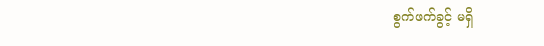စွက်ဖက်ခွင့် မရှိ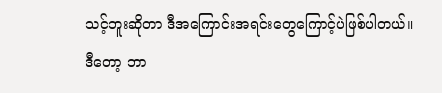သင့်ဘူးဆိုတာ ဒီအကြောင်းအရင်းတွေကြောင့်ပဲဖြစ်ပါတယ်။
ဒီတော့ ဘာ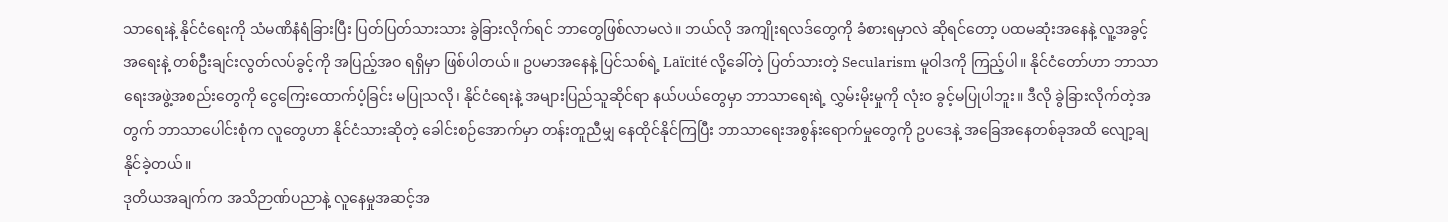သာရေးနဲ့ နိုင်ငံရေးကို သံမဏိနံရံခြားပြီး ပြတ်ပြတ်သားသား ခွဲခြားလိုက်ရင် ဘာတွေဖြစ်လာမလဲ။ ဘယ်လို အကျိုးရလဒ်တွေကို ခံစားရမှာလဲ ဆိုရင်တော့ ပထမဆုံးအနေနဲ့ လူ့အခွင့်အရေးနဲ့ တစ်ဦးချင်းလွတ်လပ်ခွင့်ကို အပြည့်အဝ ရရှိမှာ ဖြစ်ပါတယ်။ ဥပမာအနေနဲ့ ပြင်သစ်ရဲ့ Laïcité လို့ခေါ်တဲ့ ပြတ်သားတဲ့ Secularism မူဝါဒကို ကြည့်ပါ။ နိုင်ငံတော်ဟာ ဘာသာရေးအဖွဲ့အစည်းတွေကို ငွေကြေးထောက်ပံ့ခြင်း မပြုသလို၊ နိုင်ငံရေးနဲ့ အများပြည်သူဆိုင်ရာ နယ်ပယ်တွေမှာ ဘာသာရေးရဲ့ လွှမ်းမိုးမှုကို လုံးဝ ခွင့်မပြုပါဘူး။ ဒီလို ခွဲခြားလိုက်တဲ့အတွက် ဘာသာပေါင်းစုံက လူတွေဟာ နိုင်ငံသားဆိုတဲ့ ခေါင်းစဉ်အောက်မှာ တန်းတူညီမျှ နေထိုင်နိုင်ကြပြီး ဘာသာရေးအစွန်းရောက်မှုတွေကို ဥပဒေနဲ့ အခြေအနေတစ်ခုအထိ လျော့ချနိုင်ခဲ့တယ်။
ဒုတိယအချက်က အသိဉာဏ်ပညာနဲ့ လူနေမှုအဆင့်အ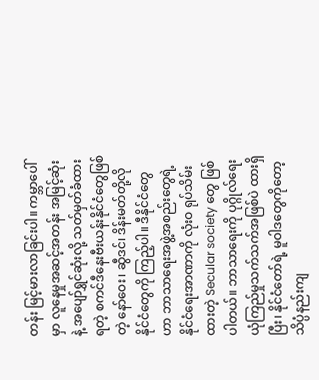တန်း မြင့်မားလာခြင်းပါ။ ကမ္ဘာပေါ်မှာ လူနေမှုအဆင့်အတန်း အမြင့်ဆုံးနဲ့ အပျော်ရွှင်ဆုံးလို့ သတ်မှတ်ခံထားရတဲ့ စကင်ဒီနေးဗီးယန်းနိုင်ငံတွေဖြစ်တဲ့ နော်ဝေး၊ ဆွီဒင်၊ ဒိန်းမတ်တို့လို နိုင်ငံတွေကို ကြည့်ပါ။ ဒီနိုင်ငံတွေဟာ ဘာသာရေးအဖွဲ့အစည်းတွေရဲ့ နိုင်ငံရေးအာဏာကို လုံးဝ ရုပ်သိမ်းထားတဲ့ Secular society တွေ ဖြစ်ပါတယ်။ ဘာသာရေးကို ပုဂ္ဂိုလ်ရေးယုံကြည်မှုသက်သက်အဖြစ်ပဲ ထားရှိပြီး၊ နိုင်ငံတော်ရဲ့ မူဝါဒတွေကိုတော့ သိပ္ပံနည်းကျ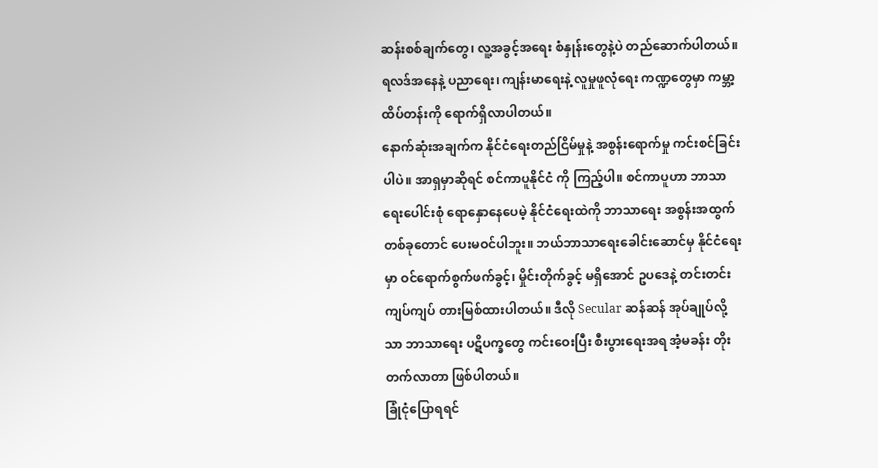ဆန်းစစ်ချက်တွေ၊ လူ့အခွင့်အရေး စံနှုန်းတွေနဲ့ပဲ တည်ဆောက်ပါတယ်။ ရလဒ်အနေနဲ့ ပညာရေး၊ ကျန်းမာရေးနဲ့ လူမှုဖူလုံရေး ကဏ္ဍတွေမှာ ကမ္ဘာ့ထိပ်တန်းကို ရောက်ရှိလာပါတယ်။
နောက်ဆုံးအချက်က နိုင်ငံရေးတည်ငြိမ်မှုနဲ့ အစွန်းရောက်မှု ကင်းစင်ခြင်းပါပဲ။ အာရှမှာဆိုရင် စင်ကာပူနိုင်ငံ ကို ကြည့်ပါ။ စင်ကာပူဟာ ဘာသာရေးပေါင်းစုံ ရောနှောနေပေမဲ့ နိုင်ငံရေးထဲကို ဘာသာရေး အစွန်းအထွက်တစ်ခုတောင် ပေးမဝင်ပါဘူး။ ဘယ်ဘာသာရေးခေါင်းဆောင်မှ နိုင်ငံရေးမှာ ဝင်ရောက်စွက်ဖက်ခွင့်၊ မှိုင်းတိုက်ခွင့် မရှိအောင် ဥပဒေနဲ့ တင်းတင်းကျပ်ကျပ် တားမြစ်ထားပါတယ်။ ဒီလို Secular ဆန်ဆန် အုပ်ချုပ်လို့သာ ဘာသာရေး ပဋိပက္ခတွေ ကင်းဝေးပြီး စီးပွားရေးအရ အံ့မခန်း တိုးတက်လာတာ ဖြစ်ပါတယ်။
ခြုံငုံပြောရရင်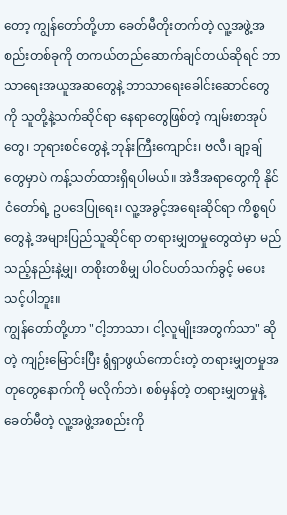တော့ ကျွန်တော်တို့ဟာ ခေတ်မီတိုးတက်တဲ့ လူ့အဖွဲ့အစည်းတစ်ခုကို တကယ်တည်ဆောက်ချင်တယ်ဆိုရင် ဘာသာရေးအယူအဆတွေနဲ့ ဘာသာရေးခေါင်းဆောင်တွေကို သူတို့နဲ့သက်ဆိုင်ရာ နေရာတွေဖြစ်တဲ့ ကျမ်းစာအုပ်တွေ၊ ဘုရားစင်တွေနဲ့ ဘုန်းကြီးကျောင်း၊ ဗလီ၊ ချာ့ချ်တွေမှာပဲ ကန့်သတ်ထားရှိရပါမယ်။ အဲဒီအရာတွေကို နိုင်ငံတော်ရဲ့ ဥပဒေပြုရေး၊ လူ့အခွင့်အရေးဆိုင်ရာ ကိစ္စရပ်တွေနဲ့ အများပြည်သူဆိုင်ရာ တရားမျှတမှုတွေထဲမှာ မည်သည့်နည်းနဲ့မျှ၊ တစိုးတစိမျှ ပါဝင်ပတ်သက်ခွင့် မပေးသင့်ပါဘူး။
ကျွန်တော်တို့ဟာ "ငါ့ဘာသာ၊ ငါ့လူမျိုးအတွက်သာ" ဆိုတဲ့ ကျဉ်းမြောင်းပြီး ရွံရှာဖွယ်ကောင်းတဲ့ တရားမျှတမှုအတုတွေနောက်ကို မလိုက်ဘဲ၊ စစ်မှန်တဲ့ တရားမျှတမှုနဲ့ ခေတ်မီတဲ့ လူ့အဖွဲ့အစည်းကို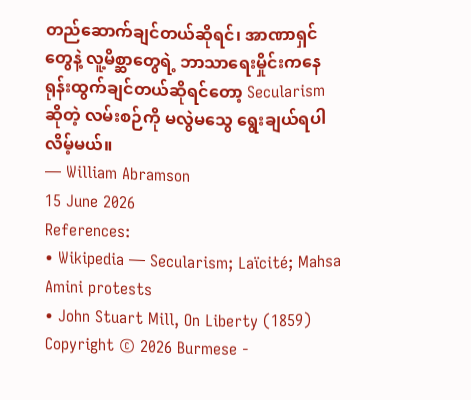တည်ဆောက်ချင်တယ်ဆိုရင်၊ အာဏာရှင်တွေနဲ့ လူ့မိစ္ဆာတွေရဲ့ ဘာသာရေးမှိုင်းကနေ ရုန်းထွက်ချင်တယ်ဆိုရင်တော့ Secularism ဆိုတဲ့ လမ်းစဉ်ကို မလွဲမသွေ ရွေးချယ်ရပါလိမ့်မယ်။
— William Abramson
15 June 2026
References:
• Wikipedia — Secularism; Laïcité; Mahsa Amini protests
• John Stuart Mill, On Liberty (1859)
Copyright © 2026 Burmese -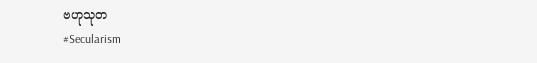ဗဟုသုတ
#Secularism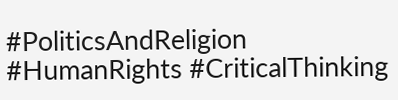#PoliticsAndReligion #HumanRights #CriticalThinking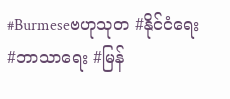#Burmeseဗဟုသုတ #နိုင်ငံရေး #ဘာသာရေး #မြန်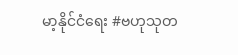မာ့နိုင်ငံရေး #ဗဟုသုတ